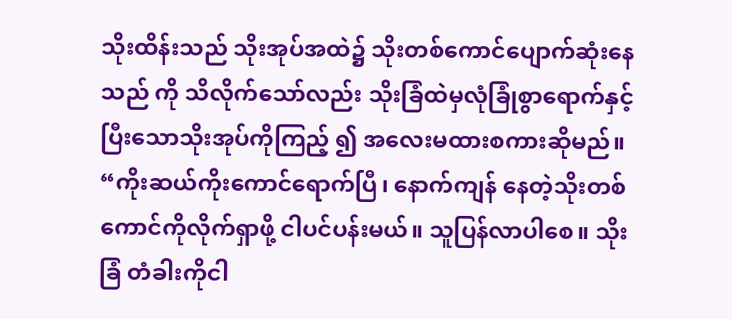သိုးထိန်းသည် သိုးအုပ်အထဲ၌ သိုးတစ်ကောင်ပျောက်ဆုံးနေသည် ကို သိလိုက်သော်လည်း သိုးခြံထဲမှလုံခြုံစွာရောက်နှင့်ပြီးသောသိုးအုပ်ကိုကြည့် ၍ အလေးမထားစကားဆိုမည်။ “ကိုးဆယ်ကိုးကောင်ရောက်ပြီ၊ နောက်ကျန် နေတဲ့သိုးတစ်ကောင်ကိုလိုက်ရှာဖို့ ငါပင်ပန်းမယ်။ သူပြန်လာပါစေ။ သိုးခြံ တံခါးကိုငါ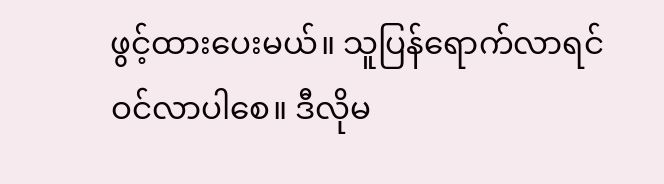ဖွင့်ထားပေးမယ်။ သူပြန်ရောက်လာရင် ဝင်လာပါစေ။ ဒီလိုမ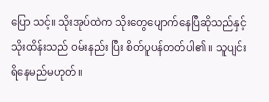ပြော သင့်။ သိုးအုပ်ထဲက သိုးတွေပျောက်နေပြီဆိုသည်နှင့် သိုးထိန်းသည် ဝမ်းနည်း ပြီး စိတ်ပူပန်တတ်ပါ၏။ သူပျင်းရိနေမည်မဟုတ်။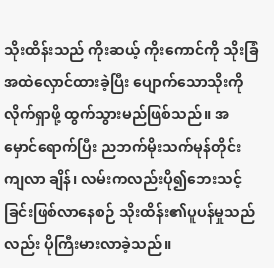သိုးထိန်းသည် ကိုးဆယ့် ကိုးကောင်ကို သိုးခြံအထဲလှောင်ထားခဲ့ပြီး ပျောက်သောသိုးကိုလိုက်ရှာဖို့ ထွက်သွားမည်ဖြစ်သည်။ အမှောင်ရောက်ပြီး ညဘက်မိုးသက်မုန်တိုင်းကျလာ ချိန်၊ လမ်းကလည်းပို၍ဘေးသင့်ခြင်းဖြစ်လာနေစဉ် သိုးထိန်း၏ပူပန်မှုသည် လည်း ပိုကြီးမားလာခဲ့သည်။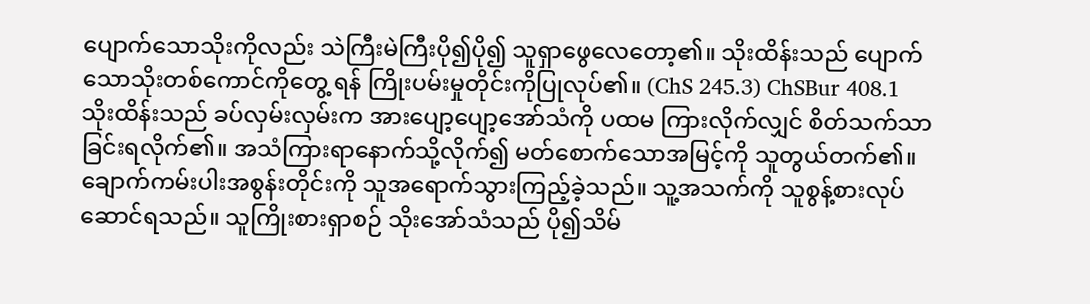ပျောက်သောသိုးကိုလည်း သဲကြီးမဲကြီးပို၍ပို၍ သူရှာဖွေလေတော့၏။ သိုးထိန်းသည် ပျောက်သောသိုးတစ်ကောင်ကိုတွေ့ ရန် ကြိုးပမ်းမှုတိုင်းကိုပြုလုပ်၏။ (ChS 245.3) ChSBur 408.1
သိုးထိန်းသည် ခပ်လှမ်းလှမ်းက အားပျော့ပျော့အော်သံကို ပထမ ကြားလိုက်လျှင် စိတ်သက်သာခြင်းရလိုက်၏။ အသံကြားရာနောက်သို့လိုက်၍ မတ်စောက်သောအမြင့်ကို သူတွယ်တက်၏။ ချောက်ကမ်းပါးအစွန်းတိုင်းကို သူအရောက်သွားကြည့်ခဲ့သည်။ သူ့အသက်ကို သူစွန့်စားလုပ်ဆောင်ရသည်။ သူကြိုးစားရှာစဉ် သိုးအော်သံသည် ပို၍သိမ်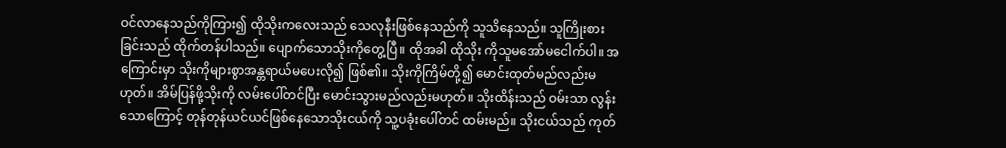ဝင်လာနေသည်ကိုကြား၍ ထိုသိုးကလေးသည် သေလုနီးဖြစ်နေသည်ကို သူသိနေသည်။ သူကြိုးစား ခြင်းသည် ထိုက်တန်ပါသည်။ ပျောက်သောသိုးကိုတွေ့ပြီ။ ထိုအခါ ထိုသိုး ကိုသူမအော်မငေါက်ပါ။ အကြောင်းမှာ သိုးကိုများစွာအန္တရာယ်မပေးလို၍ ဖြစ်၏။ သိုးကိုကြိမ်တို့၍ မောင်းထုတ်မည်လည်းမဟုတ်။ အိမ်ပြန်ဖို့သိုးကို လမ်းပေါ်တင်ပြီး မောင်းသွားမည်လည်းမဟုတ်။ သိုးထိန်းသည် ဝမ်းသာ လွန်းသောကြောင့် တုန်တုန်ယင်ယင်ဖြစ်နေသောသိုးငယ်ကို သူ့ပခုံးပေါ်တင် ထမ်းမည်။ သိုးငယ်သည် ကုတ်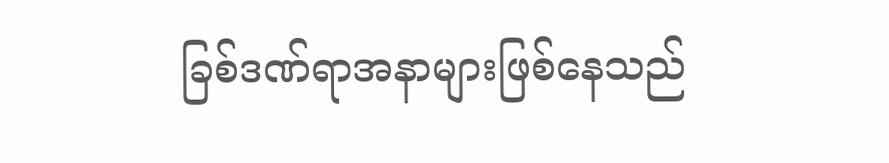ခြစ်ဒဏ်ရာအနာများဖြစ်နေသည်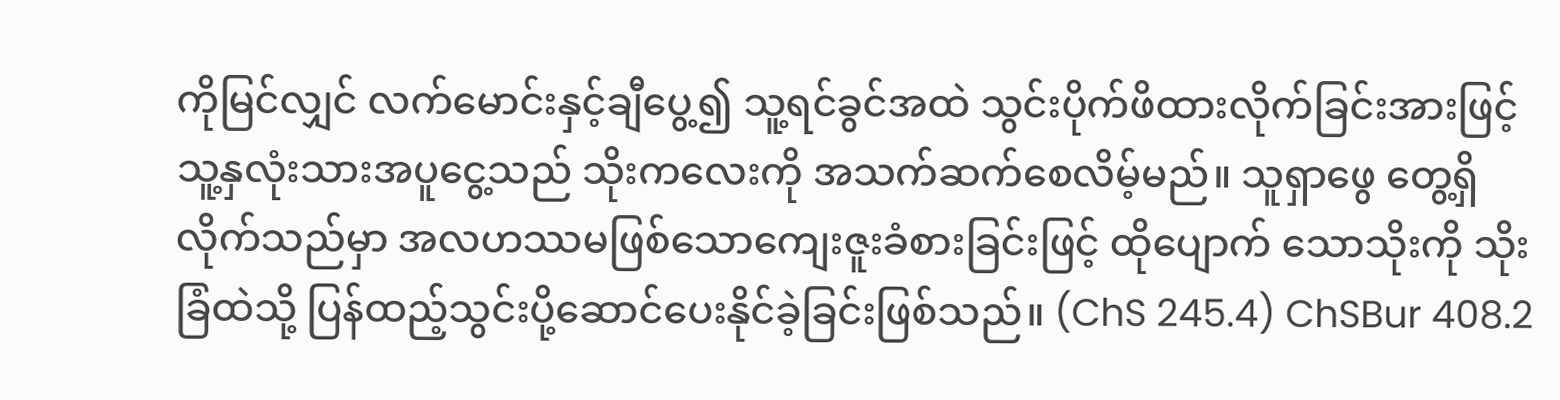ကိုမြင်လျှင် လက်မောင်းနှင့်ချီပွေ့၍ သူ့ရင်ခွင်အထဲ သွင်းပိုက်ဖိထားလိုက်ခြင်းအားဖြင့် သူ့နှလုံးသားအပူငွေ့သည် သိုးကလေးကို အသက်ဆက်စေလိမ့်မည်။ သူရှာဖွေ တွေ့ရှိလိုက်သည်မှာ အလဟဿမဖြစ်သောကျေးဇူးခံစားခြင်းဖြင့် ထိုပျောက် သောသိုးကို သိုးခြံထဲသို့ ပြန်ထည့်သွင်းပို့ဆောင်ပေးနိုင်ခဲ့ခြင်းဖြစ်သည်။ (ChS 245.4) ChSBur 408.2